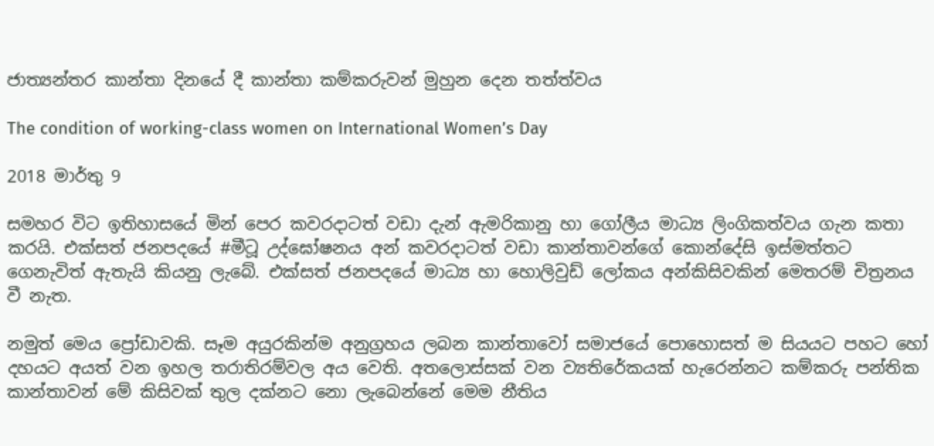ජාත්‍යන්තර කාන්තා දිනයේ දී කාන්තා කම්කරුවන් මුහුන දෙන තත්ත්වය

The condition of working-class women on International Women’s Day

2018 මාර්තු 9

සමහර විට ඉතිහාසයේ මින් පෙර කවරදාටත් වඩා දැන් ඇමරිකානු හා ගෝලීය මාධ්‍ය ලිංගිකත්වය ගැන කතා කරයි. එක්සත් ජනපදයේ #මීටූ උද්ඝෝෂනය අන් කවරදාටත් වඩා කාන්තාවන්ගේ කොන්දේසි ඉස්මත්තට ගෙනැවිත් ඇතැයි කියනු ලැබේ. එක්සත් ජනපදයේ මාධ්‍ය හා හොලිවුඩ් ලෝකය අන්කිසිවකින් මෙතරම් චිත්‍රනය වී නැත.

නමුත් මෙය ප්‍රෝඩාවකි. සෑම අයුරකින්ම අනුග්‍රහය ලබන කාන්තාවෝ සමාජයේ පොහොසත් ම සියයට පහට හෝ දහයට අයත් වන ඉහල තරාතිරම්වල අය වෙති. අතලොස්සක් වන ව්‍යතිරේකයක් හැරෙන්නට කම්කරු පන්තික කාන්තාවන් මේ කිසිවක් තුල දක්නට නො ලැබෙන්නේ මෙම නීතිය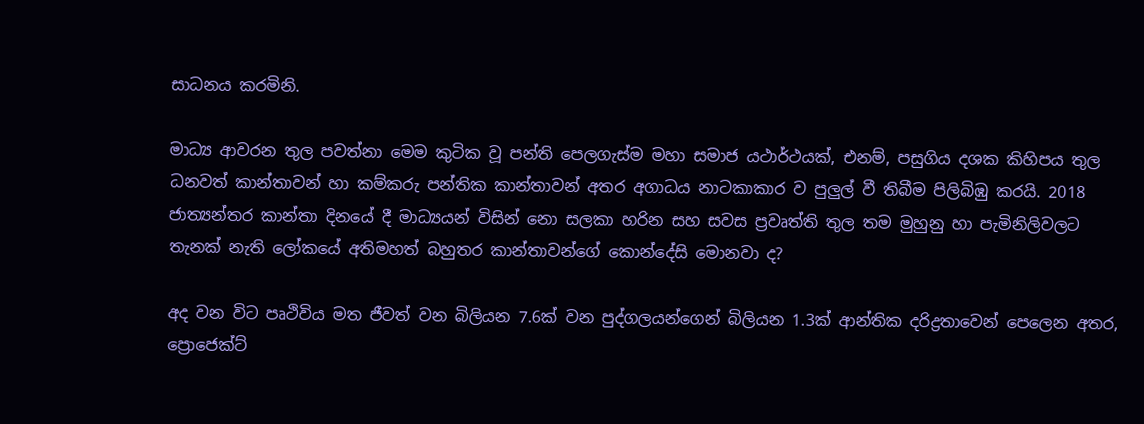සාධනය කරමිනි.

මාධ්‍ය ආවරන තුල පවත්නා මෙම කුටික වූ පන්ති පෙලගැස්ම මහා සමාජ යථාර්ථයක්, එනම්, පසුගිය දශක කිහිපය තුල ධනවත් කාන්තාවන් හා කම්කරු පන්තික කාන්තාවන් අතර අගාධය නාටකාකාර ව පුලුල් වී තිබීම පිලිබිඹු කරයි. 2018 ජාත්‍යන්තර කාන්තා දිනයේ දී මාධ්‍යයන් විසින් නො සලකා හරින සහ සවස ප්‍රවෘත්ති තුල තම මුහුනු හා පැමිනිලිවලට තැනක් නැති ලෝකයේ අතිමහත් බහුතර කාන්තාවන්ගේ කොන්දේසි මොනවා ද?

අද වන විට පෘථිවිය මත ජීවත් වන බිලියන 7.6ක් වන පුද්ගලයන්ගෙන් බිලියන 1.3ක් ආන්තික දරිද්‍රතාවෙන් පෙලෙන අතර, ප්‍රොජෙක්ට්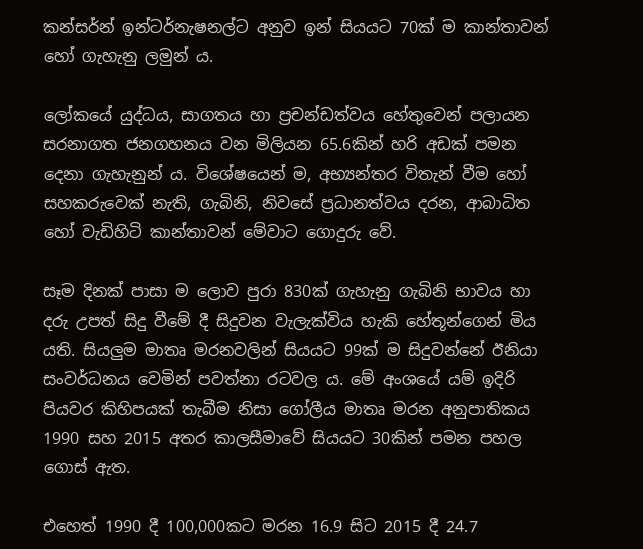කන්සර්න් ඉන්ටර්නැෂනල්ට අනුව ඉන් සියයට 70ක් ම කාන්තාවන් හෝ ගැහැනු ලමුන් ය.

ලෝකයේ යුද්ධය, සාගතය හා ප්‍රචන්ඩත්වය හේතුවෙන් පලායන සරනාගත ජනගහනය වන මිලියන 65.6කින් හරි අඩක් පමන දෙනා ගැහැනුන් ය. විශේෂයෙන් ම, අභ්‍යන්තර විතැන් වීම හෝ සහකරුවෙක් නැති, ගැබිනි, නිවසේ ප්‍රධානත්වය දරන, ආබාධිත හෝ වැඩිහිටි කාන්තාවන් මේවාට ගොදුරු වේ.

සෑම දිනක් පාසා ම ලොව පුරා 830ක් ගැහැනු ගැබිනි භාවය හා දරු උපත් සිදු වීමේ දී සිදුවන වැලැක්විය හැකි හේතූන්ගෙන් මිය යති. සියලුම මාතෘ මරනවලින් සියයට 99ක් ම සිදුවන්නේ ඊනියා සංවර්ධනය වෙමින් පවත්නා රටවල ය. මේ අංශයේ යම් ඉදිරි පියවර කිහිපයක් තැබීම නිසා ගෝලීය මාතෘ මරන අනුපාතිකය 1990 සහ 2015 අතර කාලසීමාවේ සියයට 30කින් පමන පහල ගොස් ඇත.

එහෙත් 1990 දී 100,000කට මරන 16.9 සිට 2015 දී 24.7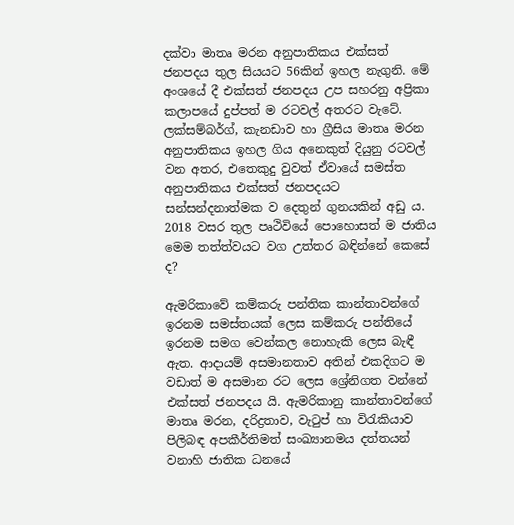දක්වා මාතෘ මරන අනුපාතිකය එක්සත් ජනපදය තුල සියයට 56කින් ඉහල නැගුනි. මේ අංශයේ දී එක්සත් ජනපදය උප සහරනු අප්‍රිකා කලාපයේ දුප්පත් ම රටවල් අතරට වැටේ. ලක්සම්බර්ග්, කැනඩාව හා ග්‍රීසිය මාතෘ මරන අනුපාතිකය ඉහල ගිය අනෙකුත් දියුනු රටවල් වන අතර, එතෙකුදු වුවත් ඒවායේ සමස්ත අනුපාතිකය එක්සත් ජනපදයට සන්සන්දනාත්මක ව දෙතුන් ගුනයකින් අඩු ය. 2018 වසර තුල පෘථිවියේ පොහොසත් ම ජාතිය මෙම තත්ත්වයට වග උත්තර බඳින්නේ කෙසේ ද?

ඇමරිකාවේ කම්කරු පන්තික කාන්තාවන්ගේ ඉරනම සමස්තයක් ලෙස කම්කරු පන්තියේ ඉරනම සමග වෙන්කල නොහැකි ලෙස බැඳී ඇත. ආදායම් අසමානතාව අතින් එකදිගට ම වඩාත් ම අසමාන රට ලෙස ශ්‍රේනිගත වන්නේ එක්සත් ජනපදය යි. ඇමරිකානු කාන්තාවන්ගේ මාතෘ මරන, දරිද්‍රතාව, වැටුප් හා විරැකියාව පිලිබඳ අපකීර්තිමත් සංඛ්‍යානමය දත්තයන් වනාහි ජාතික ධනයේ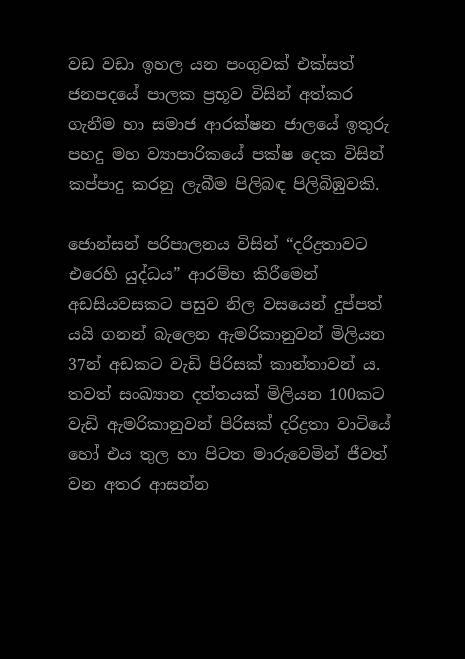වඩ වඩා ඉහල යන පංගුවක් එක්සත් ජනපදයේ පාලක ප්‍රභූව විසින් අත්කර ගැනීම හා සමාජ ආරක්ෂන ජාලයේ ඉතුරු පහදු මහ ව්‍යාපාරිකයේ පක්ෂ දෙක විසින් කප්පාදු කරනු ලැබීම පිලිබඳ පිලිබිඹුවකි.

ජොන්සන් පරිපාලනය විසින් “දරිද්‍රතාවට එරෙහි යුද්ධය” ආරම්භ කිරීමෙන් අඩසියවසකට පසුව නිල වසයෙන් දුප්පත් යයි ගනන් බැලෙන ඇමරිකානුවන් මිලියන 37න් අඩකට වැඩි පිරිසක් කාන්තාවන් ය. තවත් සංඛ්‍යාන දත්තයක් මිලියන 100කට වැඩි ඇමරිකානුවන් පිරිසක් දරිද්‍රතා වාටියේ හෝ එය තුල හා පිටත මාරුවෙමින් ජීවත් වන අතර ආසන්න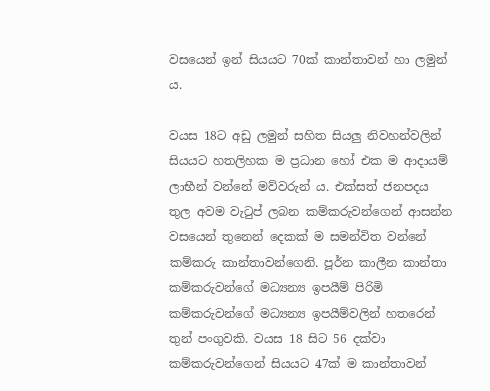වසයෙන් ඉන් සියයට 70ක් කාන්තාවන් හා ලමුන් ය.

වයස 18ට අඩු ලමුන් සහිත සියලු නිවහන්වලින් සියයට හතලිහක ම ප්‍රධාන හෝ එක ම ආදායම් ලාභීන් වන්නේ මව්වරුන් ය. එක්සත් ජනපදය තුල අවම වැටුප් ලබන කම්කරුවන්ගෙන් ආසන්න වසයෙන් තුනෙන් දෙකක් ම සමන්විත වන්නේ කම්කරු කාන්තාවන්ගෙනි. පූර්න කාලීන කාන්තා කම්කරුවන්ගේ මධ්‍යන්‍ය ඉපයීම් පිරිමි කම්කරුවන්ගේ මධ්‍යන්‍ය ඉපයීම්වලින් හතරෙන් තුන් පංගුවකි. වයස 18 සිට 56 දක්වා කම්කරුවන්ගෙන් සියයට 47ක් ම කාන්තාවන්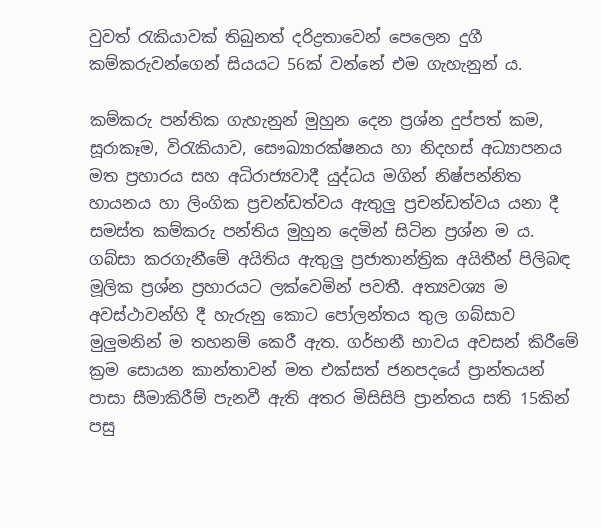වුවත් රැකියාවක් තිබුනත් දරිද්‍රතාවෙන් පෙලෙන දුගී කම්කරුවන්ගෙන් සියයට 56ක් වන්නේ එම ගැහැනුන් ය.

කම්කරු පන්තික ගැහැනුන් මුහුන දෙන ප්‍රශ්න දුප්පත් කම, සූරාකෑම, විරැකියාව, සෞඛ්‍යාරක්ෂනය හා නිදහස් අධ්‍යාපනය මත ප්‍රහාරය සහ අධිරාජ්‍යවාදී යුද්ධය මගින් නිෂ්පන්නිත හායනය හා ලිංගික ප්‍රචන්ඩත්වය ඇතුලු ප්‍රචන්ඩත්වය යනා දී සමස්ත කම්කරු පන්තිය මුහුන දෙමින් සිටින ප්‍රශ්න ම ය. ගබ්සා කරගැනීමේ අයිතිය ඇතුලු ප්‍රජාතාන්ත්‍රික අයිතීන් පිලිබඳ මූලික ප්‍රශ්න ප්‍රහාරයට ලක්වෙමින් පවතී. අත්‍යවශ්‍ය ම අවස්ථාවන්හි දී හැරුනු කොට පෝලන්තය තුල ගබ්සාව මුලුමනින් ම තහනම් කෙරී ඇත. ගර්භනී භාවය අවසන් කිරීමේ ක්‍රම සොයන කාන්තාවන් මත එක්සත් ජනපදයේ ප්‍රාන්තයන් පාසා සීමාකිරීම් පැනවී ඇති අතර මිසිසිපි ප්‍රාන්තය සති 15කින් පසු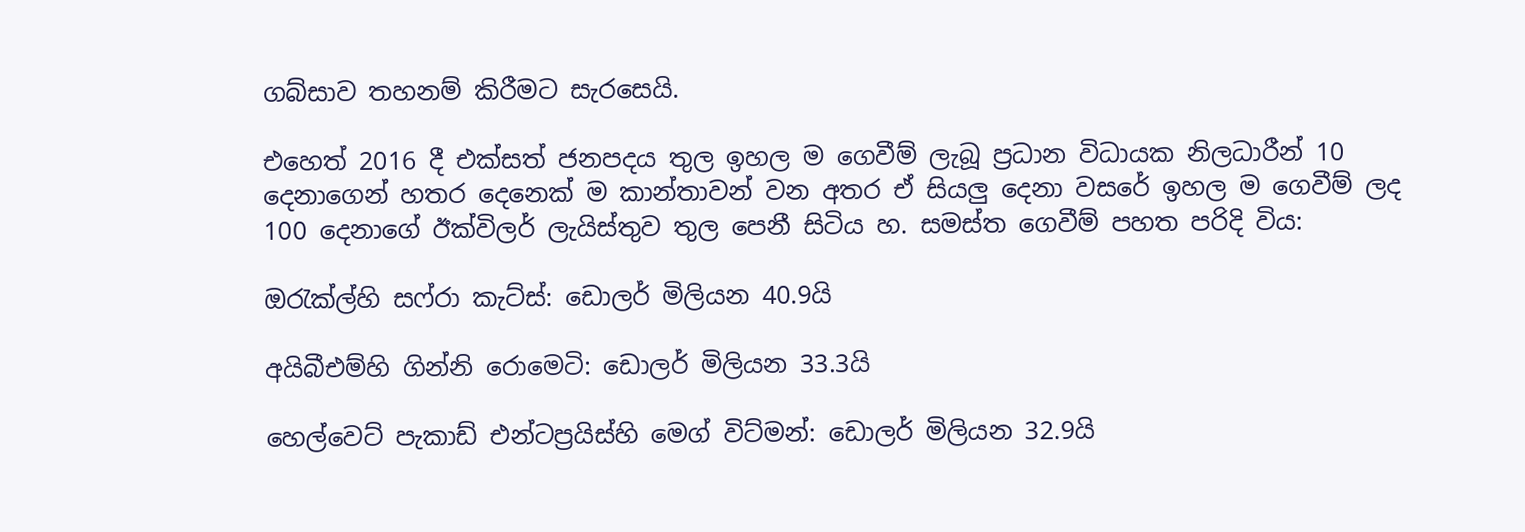ගබ්සාව තහනම් කිරීමට සැරසෙයි.

එහෙත් 2016 දී එක්සත් ජනපදය තුල ඉහල ම ගෙවීම් ලැබූ ප්‍රධාන විධායක නිලධාරීන් 10 දෙනාගෙන් හතර දෙනෙක් ම කාන්තාවන් වන අතර ඒ සියලු දෙනා වසරේ ඉහල ම ගෙවීම් ලද 100 දෙනාගේ ඊක්විලර් ලැයිස්තුව තුල පෙනී සිටිය හ. සමස්ත ගෙවීම් පහත පරිදි විය:

ඔරැක්ල්හි සෆ්රා කැට්ස්: ඩොලර් මිලියන 40.9යි

අයිබීඑම්හි ගින්නි රොමෙටි: ඩොලර් මිලියන 33.3යි

හෙල්වෙට් පැකාඩ් එන්ටප්‍රයිස්හි මෙග් විට්මන්: ඩොලර් මිලියන 32.9යි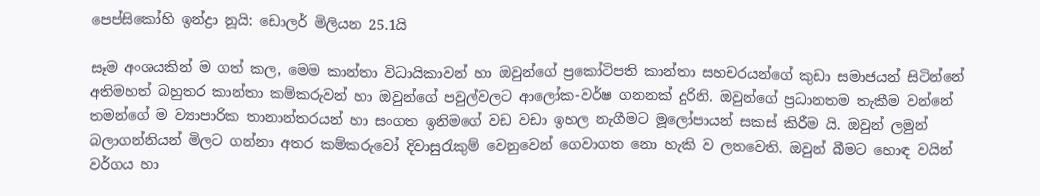පෙප්සිකෝහි ඉන්ද්‍රා නූයි: ඩොලර් මිලියන 25.1යි

සෑම අංශයකින් ම ගත් කල, මෙම කාන්තා විධායිකාවන් හා ඔවුන්ගේ ප්‍රකෝටිපති කාන්තා සහචරයන්ගේ කුඩා සමාජයන් සිටින්නේ අතිමහත් බහුතර කාන්තා කම්කරුවන් හා ඔවුන්ගේ පවුල්වලට ආලෝක-වර්ෂ ගනනක් දුරිනි. ඔවුන්ගේ ප්‍රධානතම තැකීම වන්නේ තමන්ගේ ම ව්‍යාපාරික තානාන්තරයන් හා සංගත ඉනිමගේ වඩ වඩා ඉහල නැගීමට මූලෝපායන් සකස් කිරීම යි. ඔවුන් ලමුන් බලාගන්නියන් මිලට ගන්නා අතර කම්කරුවෝ දිවාසුරැකුම් වෙනුවෙන් ගෙවාගත නො හැකි ව ලතවෙති. ඔවුන් බීමට හොඳ වයින් වර්ගය හා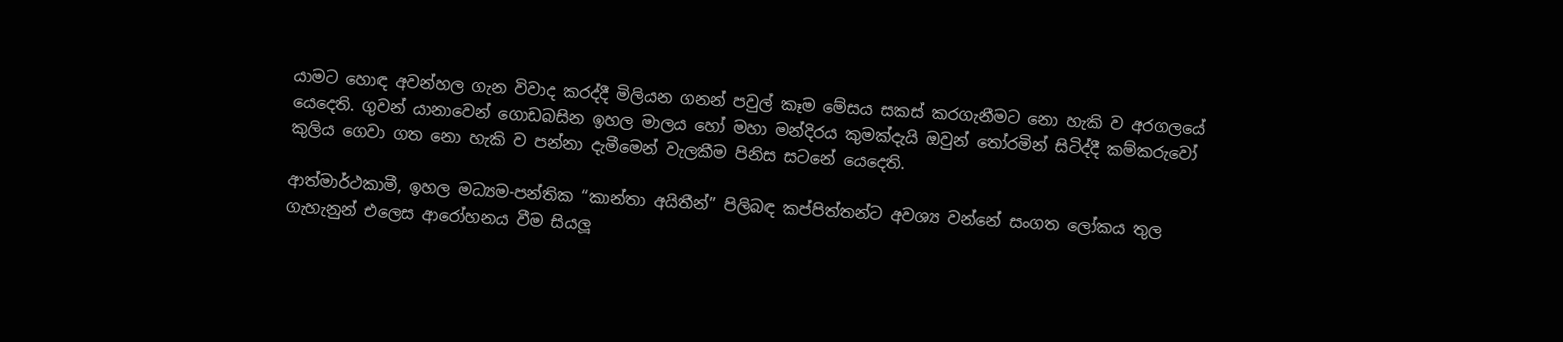යාමට හොඳ අවන්හල ගැන විවාද කරද්දී මිලියන ගනන් පවුල් කෑම මේසය සකස් කරගැනීමට නො හැකි ව අරගලයේ යෙදෙති. ගුවන් යානාවෙන් ගොඩබසින ඉහල මාලය හෝ මහා මන්දිරය කුමක්දැයි ඔවුන් තෝරමින් සිටිද්දී කම්කරුවෝ කුලිය ගෙවා ගත නො හැකි ව පන්නා දැමීමෙන් වැලකීම පිනිස සටනේ යෙදෙති.

ආත්මාර්ථකාමී, ඉහල මධ්‍යම-පන්තික “කාන්තා අයිතීන්” පිලිබඳ කප්පිත්තන්ට අවශ්‍ය වන්නේ සංගත ලෝකය තුල ගැහැනුන් එලෙස ආරෝහනය වීම සියලූ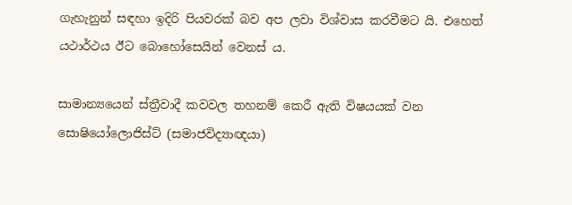ගැහැනුන් සඳහා ඉදිරි පියවරක් බව අප ලවා විශ්වාස කරවීමට යි. එහෙත් යථාර්ථය ඊට බොහෝසෙයින් වෙනස් ය.

සාමාන්‍යයෙන් ස්ත්‍රීවාදී කවවල තහනම් කෙරී ඇති විෂයයක් වන සොෂියෝලොජිස්ට් (සමාජවිද්‍යාඥයා)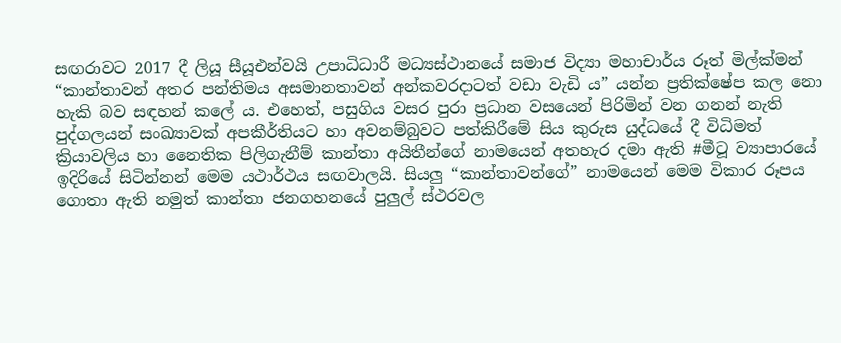සඟරාවට 2017 දී ලියූ සීයූඑන්වයි උපාධිධාරී මධ්‍යස්ථානයේ සමාජ විද්‍යා මහාචාර්ය රූත් මිල්ක්මන් “කාන්තාවන් අතර පන්තිමය අසමානතාවන් අන්කවරදාටත් වඩා වැඩි ය” යන්න ප්‍රතික්ෂේප කල නො හැකි බව සඳහන් කලේ ය. එහෙත්, පසුගිය වසර පුරා ප්‍රධාන වසයෙන් පිරිමින් වන ගනන් නැති පුද්ගලයන් සංඛ්‍යාවක් අපකීර්තියට හා අවනම්බුවට පත්කිරීමේ සිය කුරුස යුද්ධයේ දී විධිමත් ක්‍රියාවලිය හා නෛතික පිලිගැනීම් කාන්තා අයිතීන්ගේ නාමයෙන් අතහැර දමා ඇති #මීටූ ව්‍යාපාරයේ ඉදිරියේ සිටින්නන් මෙම යථාර්ථය සඟවාලයි. සියලු “කාන්තාවන්ගේ” නාමයෙන් මෙම විකාර රූපය ගොතා ඇති නමුත් කාන්තා ජනගහනයේ පුලුල් ස්ථරවල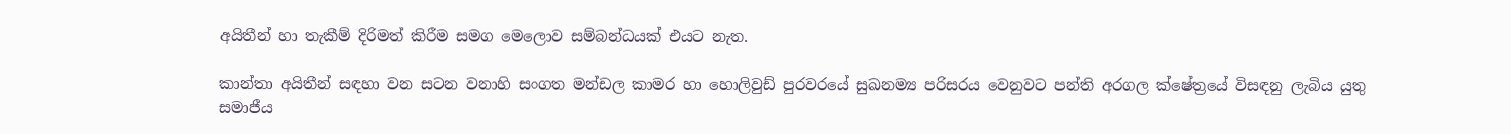අයිතීන් හා තැකීම් දිරිමත් කිරීම සමග මෙලොව සම්බන්ධයක් එයට නැත.

කාන්තා අයිතීන් සඳහා වන සටන වනාහි සංගත මන්ඩල කාමර හා හොලිවුඩ් පුරවරයේ සුඛනම්‍ය පරිසරය වෙනුවට පන්ති අරගල ක්ෂේත්‍රයේ විසඳනු ලැබිය යුතු සමාජීය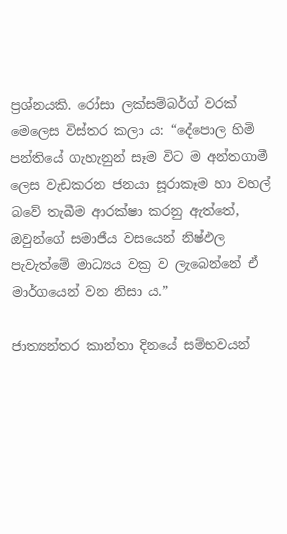ප්‍රශ්නයකි. රෝසා ලක්සම්බර්ග් වරක් මෙලෙස විස්තර කලා ය: “දේපොල හිමි පන්තියේ ගැහැනුන් සෑම විට ම අන්තගාමී ලෙස වැඩකරන ජනයා සූරාකෑම හා වහල් බවේ තැබීම ආරක්ෂා කරනු ඇත්තේ, ඔවුන්ගේ සමාජීය වසයෙන් නිෂ්ඵල පැවැත්මේ මාධ්‍යය වක්‍ර ව ලැබෙන්නේ ඒ මාර්ගයෙන් වන නිසා ය.”

ජාත්‍යන්තර කාන්තා දිනයේ සම්භවයන්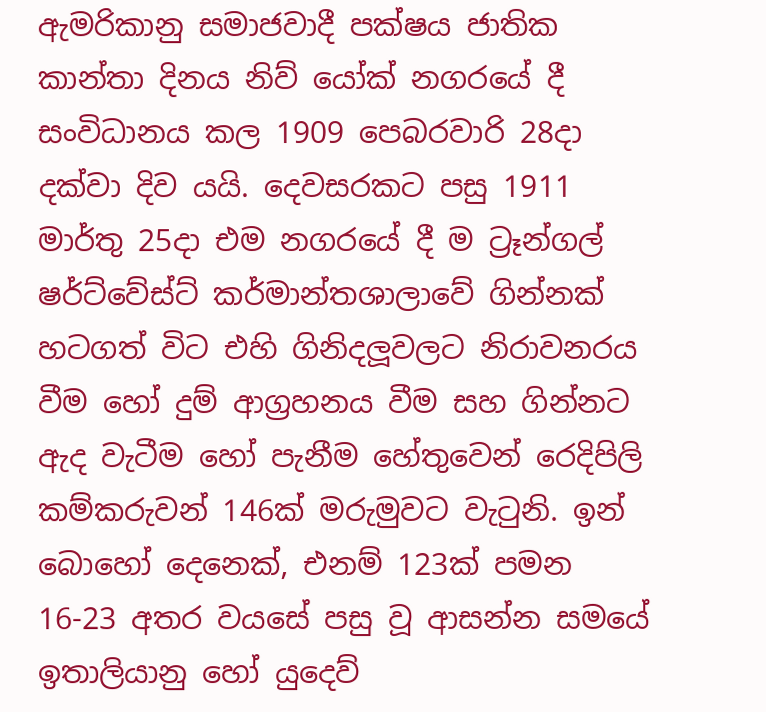ඇමරිකානු සමාජවාදී පක්ෂය ජාතික කාන්තා දිනය නිව් යෝක් නගරයේ දී සංවිධානය කල 1909 පෙබරවාරි 28දා දක්වා දිව යයි. දෙවසරකට පසු 1911 මාර්තු 25දා එම නගරයේ දී ම ට්‍රෑන්ගල් ෂර්ට්වේස්ට් කර්මාන්තශාලාවේ ගින්නක් හටගත් විට එහි ගිනිදලූවලට නිරාවනරය වීම හෝ දුම් ආග්‍රහනය වීම සහ ගින්නට ඇද වැටීම හෝ පැනීම හේතුවෙන් රෙදිපිලි කම්කරුවන් 146ක් මරුමුවට වැටුනි. ඉන් බොහෝ දෙනෙක්, එනම් 123ක් පමන 16-23 අතර වයසේ පසු වූ ආසන්න සමයේ ඉතාලියානු හෝ යුදෙව්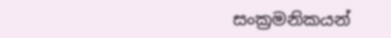සංක්‍රමනිකයන්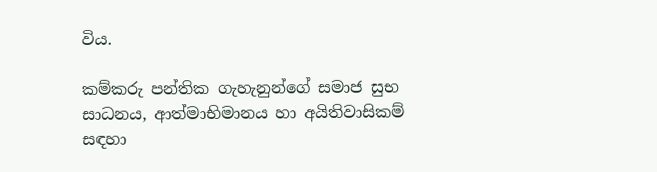විය.

කම්කරු පන්තික ගැහැනුන්ගේ සමාජ සුභ සාධනය, ආත්මාභිමානය හා අයිතිවාසිකම් සඳහා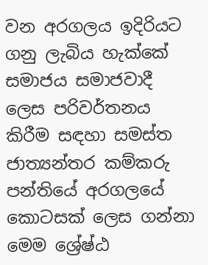වන අරගලය ඉදිරියට ගනු ලැබිය හැක්කේ සමාජය සමාජවාදී ලෙස පරිවර්තනය කිරීම සඳහා සමස්ත ජාත්‍යන්තර කම්කරු පන්තියේ අරගලයේ කොටසක් ලෙස ගන්නා මෙම ශ්‍රේෂ්ඨ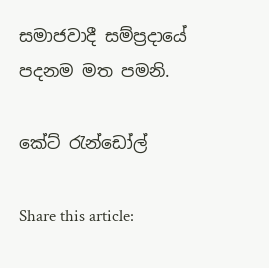සමාජවාදී සම්ප්‍රදායේ පදනම මත පමනි.

කේට් රැන්ඩෝල්

Share this article: